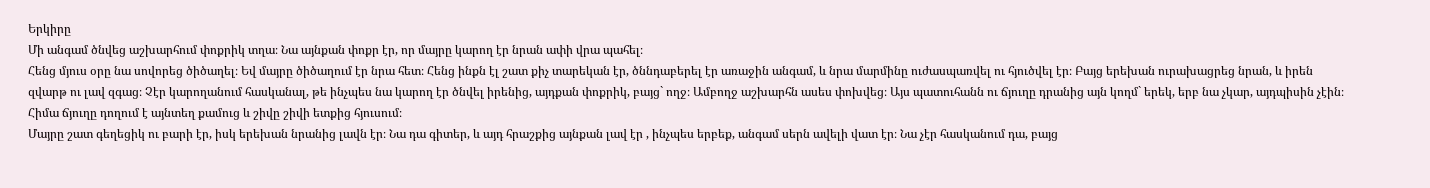Երկիրը
Մի անգամ ծնվեց աշխարհում փոքրիկ տղա։ Նա այնքան փոքր էր, որ մայրը կարող էր նրան ափի վրա պահել։
Հենց մյուս օրը նա սովորեց ծիծաղել։ Եվ մայրը ծիծաղում էր նրա հետ։ Հենց ինքն էլ շատ քիչ տարեկան էր, ծննդաբերել էր առաջին անգամ, և նրա մարմինը ուժասպառվել ու հյուծվել էր։ Բայց երեխան ուրախացրեց նրան, և իրեն զվարթ ու լավ զգաց։ Չէր կարողանում հասկանալ, թե ինչպես նա կարող էր ծնվել իրենից, այդքան փոքրիկ, բայց` ողջ։ Ամբողջ աշխարհն ասես փոխվեց։ Այս պատուհանն ու ճյուղը դրանից այն կողմ` երեկ, երբ նա չկար, այդպիսին չէին։ Հիմա ճյուղը դողում է այնտեղ քամուց և շիվը շիվի ետքից հյուսում։
Մայրը շատ գեղեցիկ ու բարի էր, իսկ երեխան նրանից լավն էր։ Նա դա գիտեր, և այդ հրաշքից այնքան լավ էր , ինչպես երբեք, անգամ սերն ավելի վատ էր։ Նա չէր հասկանում դա, բայց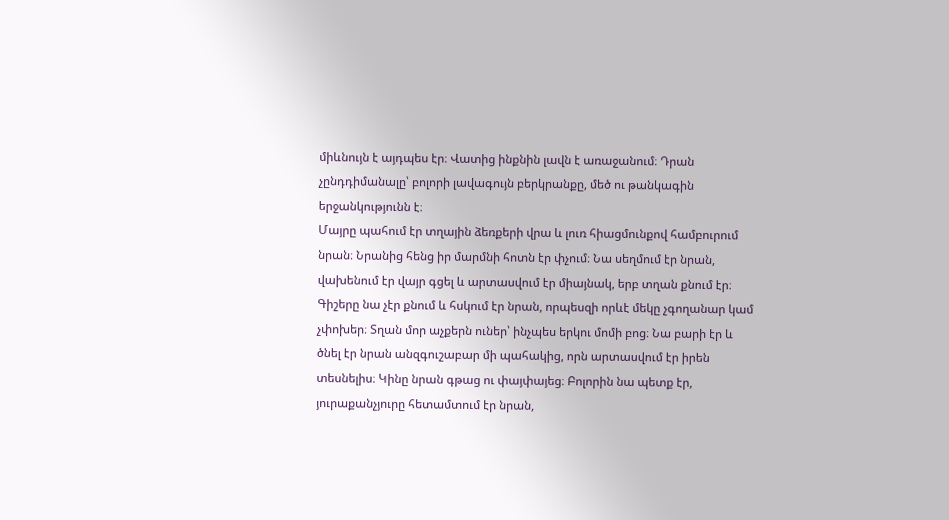միևնույն է այդպես էր։ Վատից ինքնին լավն է առաջանում։ Դրան չընդդիմանալը՝ բոլորի լավագույն բերկրանքը, մեծ ու թանկագին երջանկությունն է։
Մայրը պահում էր տղային ձեռքերի վրա և լուռ հիացմունքով համբուրում նրան։ Նրանից հենց իր մարմնի հոտն էր փչում։ Նա սեղմում էր նրան, վախենում էր վայր գցել և արտասվում էր միայնակ, երբ տղան քնում էր։ Գիշերը նա չէր քնում և հսկում էր նրան, որպեսզի որևէ մեկը չգողանար կամ չփոխեր։ Տղան մոր աչքերն ուներ՝ ինչպես երկու մոմի բոց։ Նա բարի էր և ծնել էր նրան անզգուշաբար մի պահակից, որն արտասվում էր իրեն տեսնելիս։ Կինը նրան գթաց ու փայփայեց։ Բոլորին նա պետք էր, յուրաքանչյուրը հետամտում էր նրան,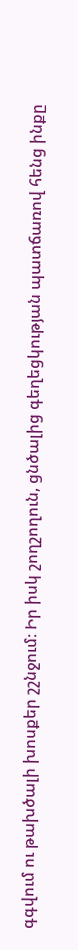գգվում ու թախծալի խոսքեր շշնջում։ Իր իսկ շողշողուն, ցնծալից գեղեցկության պատճառով հենց ինքը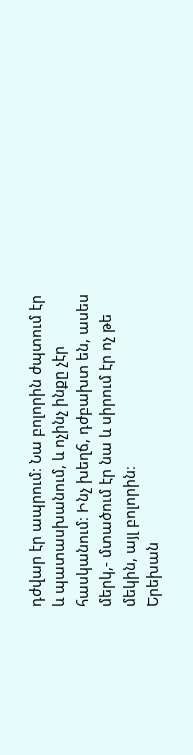դժվար էր ապրում։ Նա բոլորին ժպտում էր և պատասխանում, և ոչինչ ինքը չէր հասկանում։ Ինչ խեղճ, դժբախտ են, ասես մերկ,- մտածում էր նա և սիրում էր ոչ թե մեկին, այլ բոլորին։
Երեխան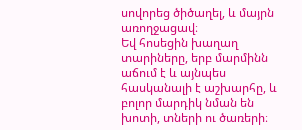սովորեց ծիծաղել, և մայրն առողջացավ։
Եվ հոսեցին խաղաղ տարիները, երբ մարմինն աճում է և այնպես հասկանալի է աշխարհը, և բոլոր մարդիկ նման են խոտի, տների ու ծառերի։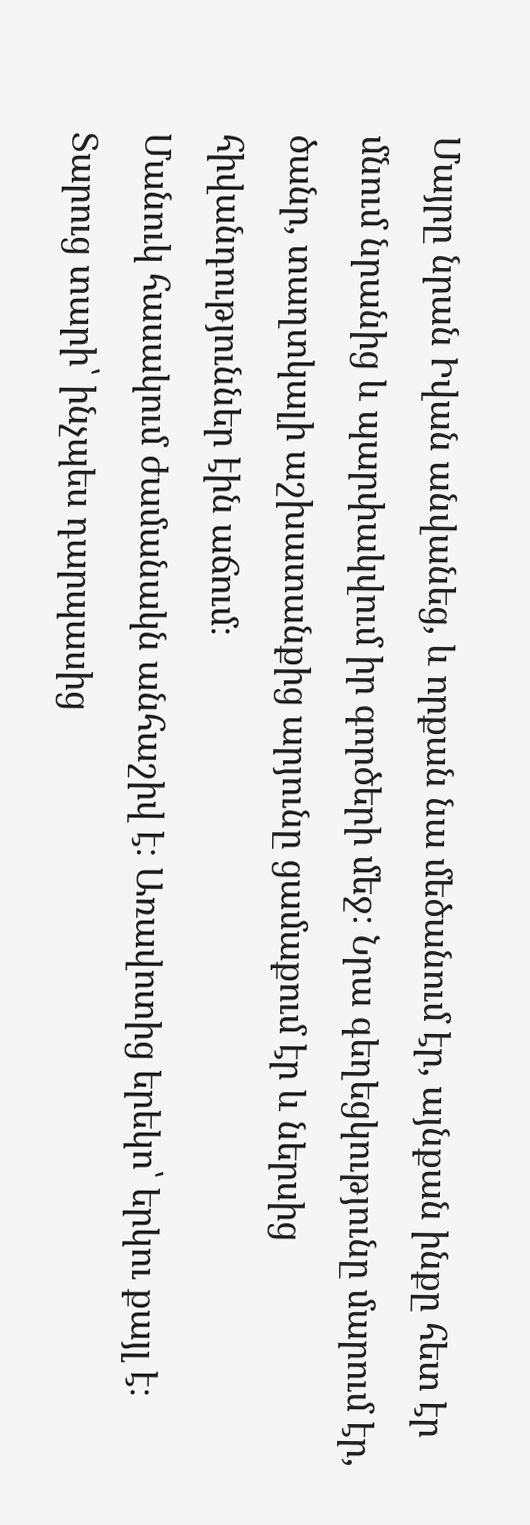Մայրը նրան Իվան անվանեց, և որքան նա մեծանում էր, այնքան ինքը հետ էր մնում նրանից և պարփակվում իր գործերի մեջ։ Նրա գեղեցկությունը մարում էր, ծանր, տաղտկալի աշխատանքից արյունը ցամաքում էր և ներսից հիվանդություններ էին աճում։
Մանուկ հասակում ժամանակն անհաշիվ է։ Առավոտից երեկո՝ երկու քայլ է։ Տարուց տարի՝ ինչպես դարպասից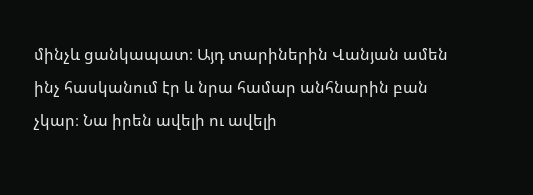մինչև ցանկապատ։ Այդ տարիներին Վանյան ամեն ինչ հասկանում էր և նրա համար անհնարին բան չկար։ Նա իրեն ավելի ու ավելի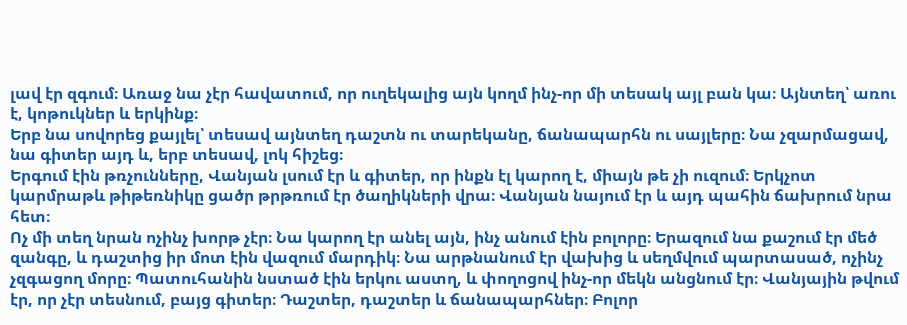լավ էր զգում։ Առաջ նա չէր հավատում, որ ուղեկալից այն կողմ ինչ-որ մի տեսակ այլ բան կա։ Այնտեղ՝ առու է, կոթուկներ և երկինք։
Երբ նա սովորեց քայլել՝ տեսավ այնտեղ դաշտն ու տարեկանը, ճանապարհն ու սայլերը։ Նա չզարմացավ, նա գիտեր այդ և, երբ տեսավ, լոկ հիշեց։
Երգում էին թռչունները, Վանյան լսում էր և գիտեր, որ ինքն էլ կարող է, միայն թե չի ուզում։ Երկչոտ կարմրաթև թիթեռնիկը ցածր թրթռում էր ծաղիկների վրա։ Վանյան նայում էր և այդ պահին ճախրում նրա հետ։
Ոչ մի տեղ նրան ոչինչ խորթ չէր։ Նա կարող էր անել այն, ինչ անում էին բոլորը։ Երազում նա քաշում էր մեծ զանգը, և դաշտից իր մոտ էին վազում մարդիկ։ Նա արթնանում էր վախից և սեղմվում պարտասած, ոչինչ չզգացող մորը։ Պատուհանին նստած էին երկու աստղ, և փողոցով ինչ-որ մեկն անցնում էր։ Վանյային թվում էր, որ չէր տեսնում, բայց գիտեր։ Դաշտեր, դաշտեր և ճանապարհներ։ Բոլոր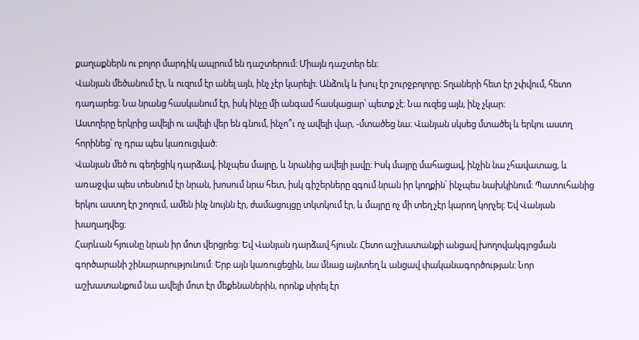քաղաքներն ու բոլոր մարդիկ ապրում են դաշտերում։ Միայն դաշտեր են։
Վանյան մեծանում էր, և ուզում էր անել այն, ինչ չէր կարելի։ Անձուկ և խուլ էր շուրջբոլորը։ Տղաների հետ էր շփվում, հետո դադարեց։ Նա նրանց հասկանում էր, իսկ ինչը մի անգամ հասկացար՝ պետք չէ։ Նա ուզեց այն, ինչ չկար։
Աստղերը երկրից ավելի ու ավելի վեր են գնում, ինչո՞ւ ոչ ավելի վար, -մտածեց նա։ Վանյան սկսեց մտածել և երկու աստղ հորինեց՝ ոչ դրա պես կառուցված։
Վանյան մեծ ու գեղեցիկ դարձավ, ինչպես մայրը, և նրանից ավելի լավը։ Իսկ մայրը մահացավ, ինչին նա չհավատաց, և առաջվա պես տեսնում էր նրան, խոսում նրա հետ, իսկ գիշերները զգում նրան իր կողքին՝ ինչպես նախկինում։ Պատուհանից երկու աստղ էր շողում, ամեն ինչ նույնն էր, ժամացույցը տկտկում էր, և մայրը ոչ մի տեղ չէր կարող կորչել։ Եվ Վանյան խաղաղվեց։
Հարևան հյուսնը նրան իր մոտ վերցրեց: Եվ Վանյան դարձավ հյուսն։ Հետո աշխատանքի անցավ խողովակգլոցման գործարանի շինարարությունում: Երբ այն կառուցեցին, նա մնաց այնտեղ և անցավ փականագործության։ Նոր աշխատանքում նա ավելի մոտ էր մեքենաներին, որոնք սիրել էր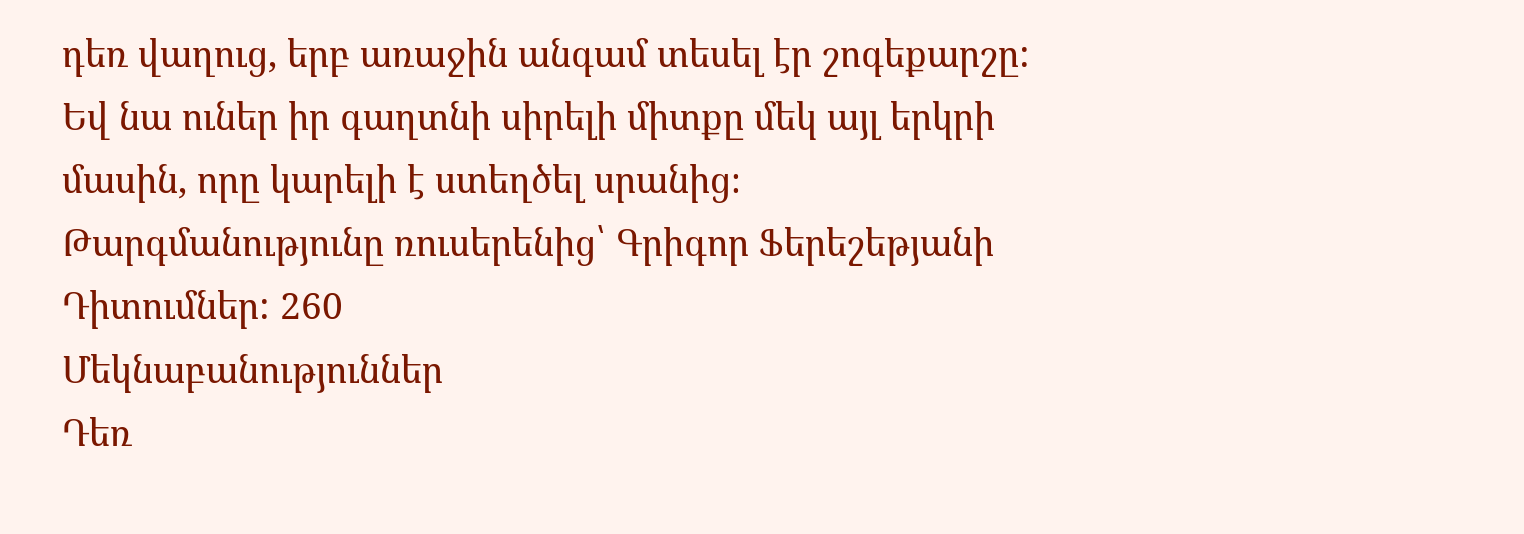դեռ վաղուց, երբ առաջին անգամ տեսել էր շոգեքարշը: Եվ նա ուներ իր գաղտնի սիրելի միտքը մեկ այլ երկրի մասին, որը կարելի է ստեղծել սրանից։
Թարգմանությունը ռուսերենից՝ Գրիգոր Ֆերեշեթյանի
Դիտումներ: 260
Մեկնաբանություններ
Դեռ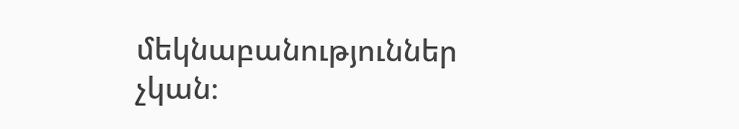մեկնաբանություններ չկան։